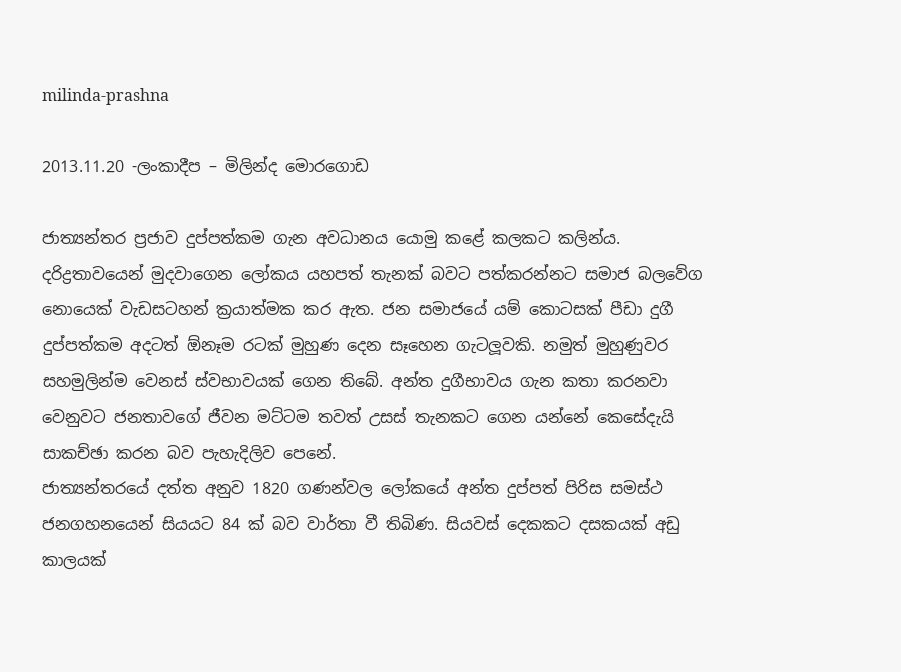milinda-prashna

2013.11.20 -ලංකාදීප – මිලින්ද මොරගොඩ

ජාත්‍යන්තර ප්‍රජාව දුප්පත්කම ගැන අවධානය යොමු කළේ කලකට කලින්ය. දරිද්‍රතාවයෙන් මුදවාගෙන ලෝකය යහපත් තැනක් බවට පත්කරන්නට සමාජ බලවේග නොයෙක් වැඩසටහන් ක්‍රයාත්මක කර ඇත. ජන සමාජයේ යම් කොටසක් පීඩා දුගී දුප්පත්කම අදටත් ඕනෑම රටක් මුහුණ දෙන සෑහෙන ගැටලූවකි. නමුත් මුහුණුවර සහමුලින්ම වෙනස් ස්වභාවයක් ගෙන තිබේ. අන්ත දුගීභාවය ගැන කතා කරනවා වෙනුවට ජනතාවගේ ජීවන මට්ටම තවත් උසස් තැනකට ගෙන යන්නේ කෙසේදැයි සාකච්ඡා කරන බව පැහැදිලිව පෙනේ.
ජාත්‍යන්තරයේ දත්ත අනුව 1820 ගණන්වල ලෝකයේ අන්ත දුප්පත් පිරිස සමස්ථ ජනගහනයෙන් සියයට 84 ක් බව වාර්තා වී තිබිණ. සියවස් දෙකකට දසකයක් අඩු කාලයක්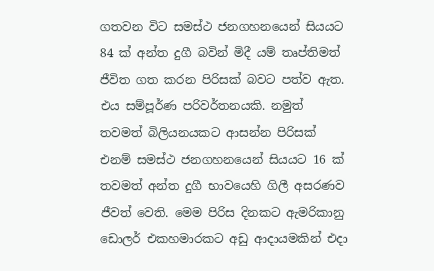ගතවන විට සමස්ථ ජනගහනයෙන් සියයට 84 ක් අන්ත දුගී බවින් මිදී යම් තෘප්තිමත් ජීවිත ගත කරන පිරිසක් බවට පත්ව ඇත. එය සම්පූර්ණ පරිවර්තනයකි. නමුත් තවමත් බිලියනයකට ආසන්න පිරිසක් එනම් සමස්ථ ජනගහනයෙන් සියයට 16 ක් තවමත් අන්ත දුගී භාවයෙහි ගිලී අසරණව ජීවත් වෙති. මෙම පිරිස දිනකට ඇමරිකානු ඩොලර් එකහමාරකට අඩු ආදායමකින් එදා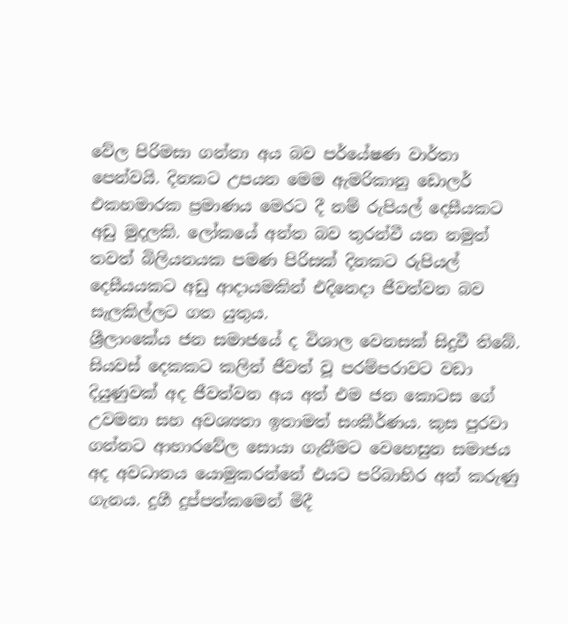වේල පිරිමසා ගන්නා අය බව පර්යේෂණ වාර්තා පෙන්වයි. දිනකට උපයන මෙම ඇමරිකානු ඩොලර් එකහමාරක ප්‍රමාණය මෙරට දී නම් රුපියල් දෙසීයකට අඩු මුදලකි. ලෝකයේ අන්ත බව තුරන්වී යන නමුත් තවත් බිලියනයක පමණ පිරිසක් දිනකට රුපියල් දෙසීයයකට අඩු ආදායමකින් එදිනෙදා ජීවත්වන බව සැලකිල්ලට ගත යුතුය.
ශ්‍රීලාංකේය ජන සමාජයේ ද විශාල වෙනසක් සිදුවී තිබේ. සියවස් දෙකකට කලින් ජීවත් වූ පරම්පරාවට වඩා දියුණුවක් අද ජීවත්වන අය අත් එම ජන කොටස ගේ උවමනා සහ අවශ්‍යතා ඉතාමත් සංකීර්ණය. කුස පුරවා ගන්නට ආහාරවේල සොයා ගැනීමට වෙහෙසුන සමාජය අද අවධානය යොමුකරන්නේ එයට පරිබාහිර අන් කරුණු ගැනය. දුගී දුප්පත්කමෙන් මිදී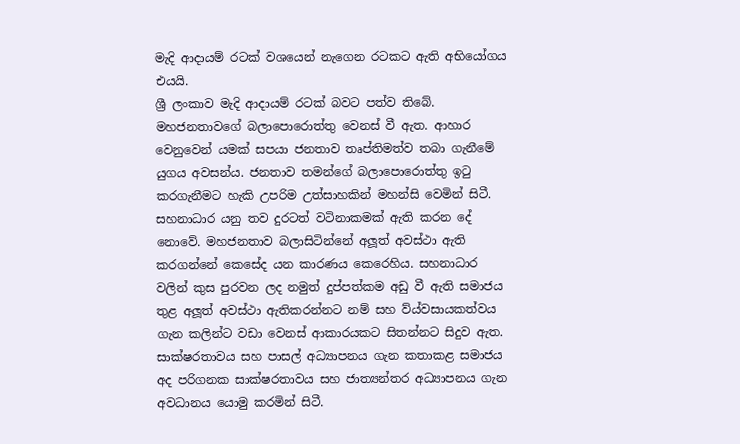මැදි ආදායම් රටක් වශයෙන් නැගෙන රටකට ඇති අභියෝගය එයයි.
ශ්‍රී ලංකාව මැදි ආදායම් රටක් බවට පත්ව තිබේ. මහජනතාවගේ බලාපොරොත්තු වෙනස් වී ඇත. ආහාර වෙනුවෙන් යමක් සපයා ජනතාව තෘප්තිමත්ව තබා ගැනීමේ යුගය අවසන්ය. ජනතාව තමන්ගේ බලාපොරොත්තු ඉටු කරගැනීමට හැකි උපරිම උත්සාහකින් මහන්සි වෙමින් සිටී. සහනාධාර යනු තව දුරටත් වටිනාකමක් ඇති කරන දේ නොවේ. මහජනතාව බලාසිටින්නේ අලූත් අවස්ථා ඇති කරගන්නේ කෙසේද යන කාරණය කෙරෙහිය. සහනාධාර වලින් කුස පුරවන ලද නමුත් දුප්පත්කම අඩු වී ඇති සමාජය තුළ අලූත් අවස්ථා ඇතිකරන්නට නම් සහ ව්ය්වසායකත්වය ගැන කලින්ට වඩා වෙනස් ආකාරයකට සිතන්නට සිදුව ඇත.
සාක්ෂරතාවය සහ පාසල් අධ්‍යාපනය ගැන කතාකළ සමාජය අද පරිගනක සාක්ෂරතාවය සහ ජාත්‍යන්තර අධ්‍යාපනය ගැන අවධානය යොමු කරමින් සිටී.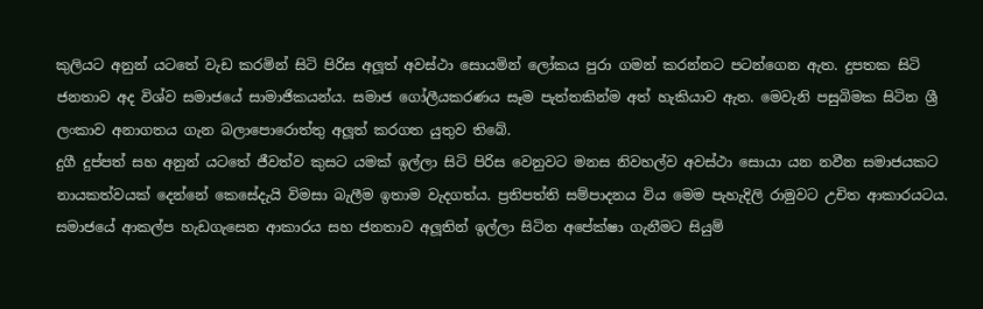කුලියට අනුන් යටතේ වැඩ කරමින් සිටි පිරිස අලූත් අවස්ථා සොයමින් ලෝකය පුරා ගමන් කරන්නට පටන්ගෙන ඇත. දුපතක සිටි ජනතාව අද විශ්ව සමාජයේ සාමාජිකයන්ය. සමාජ ගෝලීයකරණය සෑම පැත්තකින්ම අත් හැකියාව ඇත. මෙවැනි පසුබිමක සිටින ශ්‍රී ලංකාව අනාගතය ගැන බලාපොරොත්තු අලූත් කරගත යුතුව තිබේ.
දුගී දුප්පත් සහ අනුන් යටතේ ජීවත්ව කුසට යමක් ඉල්ලා සිටි පිරිස වෙනුවට මනස නිවහල්ව අවස්ථා සොයා යන නවීන සමාජයකට නායකත්වයක් දෙන්නේ කෙසේදැයි විමසා බැලීම ඉතාම වැදගත්ය. ප්‍රතිපත්ති සම්පාදනය විය මෙම පැහැදිලි රාමුවට උචිත ආකාරයටය. සමාජයේ ආකල්ප හැඩගැසෙන ආකාරය සහ ජනතාව අලූතින් ඉල්ලා සිටින අපේක්ෂා ගැනීමට සියුම්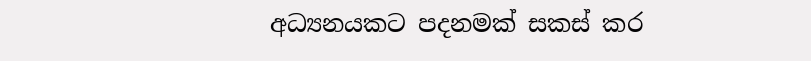අධ්‍යනයකට පදනමක් සකස් කර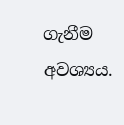ගැනීම අවශ්‍යය.